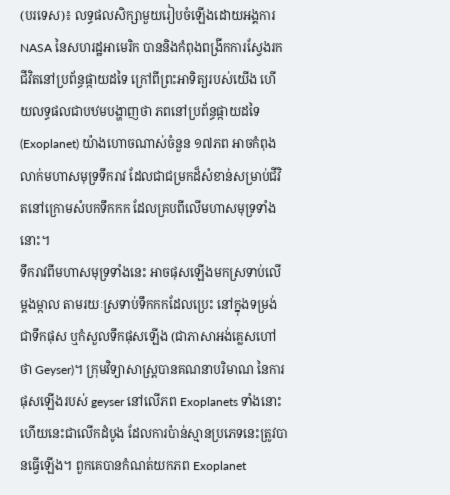(បរទេស)៖ លទ្ធផលសិក្សាមួយរៀបចំឡើងដោយអង្គការ NASA នៃសហរដ្ឋអាមេរិក បាននិងកំពុងពង្រីកការស្វែងរកជីវិតនៅប្រព័ន្ធផ្កាយដទៃ ក្រៅពីព្រះអាទិត្យរបស់យើង ហើយលទ្ធផលជាបឋមបង្ហាញថា ភពនៅប្រព័ន្ធផ្កាយដទៃ (Exoplanet) យ៉ាងហោចណាស់ចំនួន ១៧ភព អាចកំពុងលាក់មហាសមុទ្រទឹករាវ ដែលជាជម្រកដ៏សំខាន់សម្រាប់ជីវិតនៅក្រោមសំបកទឹកកក ដែលគ្របពីលើមហាសមុទ្រទាំងនោះ។
ទឹករាវពីមហាសមុទ្រទាំងនេះ អាចផុសឡើងមកស្រទាប់លើម្ដងម្កាល តាមរយៈស្រទាប់ទឹកកកដែលប្រេះ នៅក្នុងទម្រង់ជាទឹកផុស ឬកំសួលទឹកផុសឡើង (ជាភាសាអង់គ្លេសហៅថា Geyser)។ ក្រុមវិទ្យាសាស្ត្របានគណនាបរិមាណ នៃការផុសឡើងរបស់ geyser នៅលើភព Exoplanets ទាំងនោះ ហើយនេះជាលើកដំបូង ដែលការប៉ាន់ស្មានប្រភេទនេះត្រូវបានធ្វើឡើង។ ពួកគេបានកំណត់យកភព Exoplanet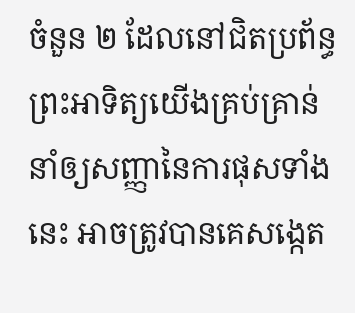ចំនួន ២ ដែលនៅជិតប្រព័ន្ធព្រះអាទិត្យយើងគ្រប់គ្រាន់ នាំឲ្យសញ្ញានៃការផុសទាំងនេះ អាចត្រូវបានគេសង្កេត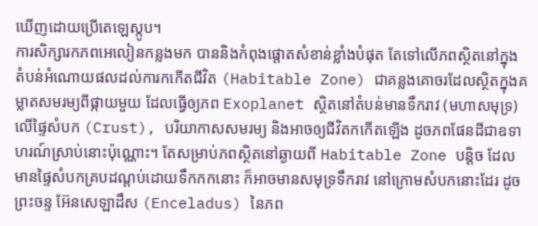ឃើញដោយប្រើតេឡេស្កូប។
ការសិក្សារកភពអេលៀនកន្លងមក បាននិងកំពុងផ្តោតសំខាន់ខ្លាំងបំផុត តែទៅលើភពស្ថិតនៅក្នុង តំបន់អំណោយផលដល់ការកកើតជីវិត (Habitable Zone) ជាគន្លងគោចរដែលស្ថិតក្នុងគម្លាតសមរម្យពីផ្កាយមួយ ដែលធ្វើឲ្យភព Exoplanet ស្ថិតនៅតំបន់មានទឹករាវ (មហាសមុទ្រ) លើផ្ទៃសំបក (Crust), បរិយាកាសសមរម្យ និងអាចឲ្យជីវិតកកើតឡើង ដូចភពផែនដីជាឧទាហរណ៍ស្រាប់នោះប៉ុណ្ណោះ។ តែសម្រាប់ភពស្ថិតនៅឆ្ងាយពី Habitable Zone បន្តិច ដែលមានផ្ទៃសំបកគ្របដណ្តប់ដោយទឹកកកនោះ ក៏អាចមានសមុទ្រទឹករាវ នៅក្រោមសំបកនោះដែរ ដូចព្រះចន្ទ អ៊ែនសេឡាដឹស (Enceladus) នៃភព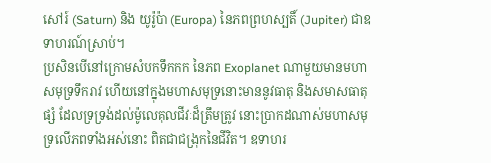សៅរ៍ (Saturn) និង យូរ៉ូប៉ា (Europa) នៃភពព្រហស្បតិ៍ (Jupiter) ជាឧទាហរណ៍ស្រាប់។
ប្រសិនបើនៅក្រោមសំបកទឹកកក នៃភព Exoplanet ណាមួយមានមហាសមុទ្រទឹករាវ ហើយនៅក្នុងមហាសមុទ្រនោះមាននូវធាតុ និងសមាសធាតុផ្សំ ដែលទ្រទ្រង់ដល់ម៉ូលេគុលជីវៈដ៏ត្រឹមត្រូវ នោះប្រាកដណាស់មហាសមុទ្រលើភពទាំងអស់នោះ ពិតជាជង្រុកនៃជីវិត។ ឧទាហរ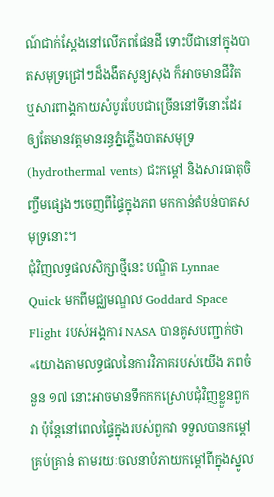ណ៍ជាក់ស្តែងនៅលើភពផែនដី ទោះបីជានៅក្នុងបាតសមុទ្រជ្រៅៗដ៏ងងឹតសូន្យសុង ក៏អាចមានជីវិត ឬសារពាង្គកាយសំបូរបែបជាច្រើននៅទីនោះដែរ ឲ្យតែមានវត្តមានរន្ធភ្នំភ្លើងបាតសមុទ្រ (hydrothermal vents) ជះកម្តៅ និងសារធាតុចិញ្ចឹមផ្សេងៗចេញពីផ្ទៃក្នុងភព មកកាន់តំបន់បាតសមុទ្រនោះ។
ជុំវិញលទ្ធផលសិក្សាថ្មីនេះ បណ្ឌិត Lynnae Quick មកពីមជ្ឈមណ្ឌល Goddard Space Flight របស់អង្គការ NASA បានគូសបញ្ជាក់ថា «យោងតាមលទ្ធផលនៃការវិភាគរបស់យើង ភពចំនួន ១៧ នោះអាចមានទឹកកកស្រោបជុំវិញខ្លួនពួកវា ប៉ុន្តែនៅពេលផ្ទៃក្នុងរបស់ពួកវា ទទួលបានកម្តៅគ្រប់គ្រាន់ តាមរយៈចលនាបំភាយកម្តៅពីក្នុងស្នូល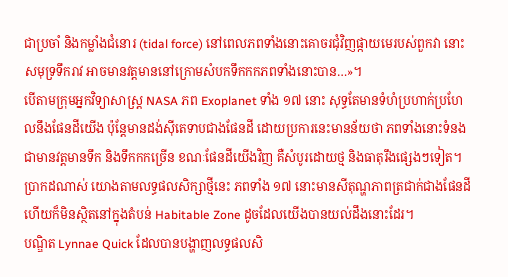ជាប្រចាំ និងកម្លាំងជំនោរ (tidal force) នៅពេលភពទាំងនោះគោចរជុំវិញផ្កាយមេរបស់ពួកវា នោះសមុទ្រទឹករាវ អាចមានវត្តមាននៅក្រោមសំបកទឹកកកភពទាំងនោះបាន…»។
បើតាមក្រុមអ្នកវិទ្យាសាស្ត្រ NASA ភព Exoplanet ទាំង ១៧ នោះ សុទ្ធតែមានទំហំប្រហាក់ប្រហែលនឹងផែនដីយើង ប៉ុន្តែមានដង់ស៊ីតេទាបជាងផែនដី ដោយប្រការនេះមានន័យថា ភពទាំងនោះទំនងជាមានវត្តមានទឹក និងទឹកកកច្រើន ខណៈផែនដីយើងវិញ គឺសំបូរដោយថ្ម និងធាតុរឹងផ្សេងៗទៀត។ ប្រាកដណាស់ យោងតាមលទ្ធផលសិក្សាថ្មីនេះ ភពទាំង ១៧ នោះមានសីតុណ្ហភាពត្រជាក់ជាងផែនដី ហើយក៏មិនស្ថិតនៅក្នុងតំបន់ Habitable Zone ដូចដែលយើងបានយល់ដឹងនោះដែរ។
បណ្ឌិត Lynnae Quick ដែលបានបង្ហាញលទ្ធផលសិ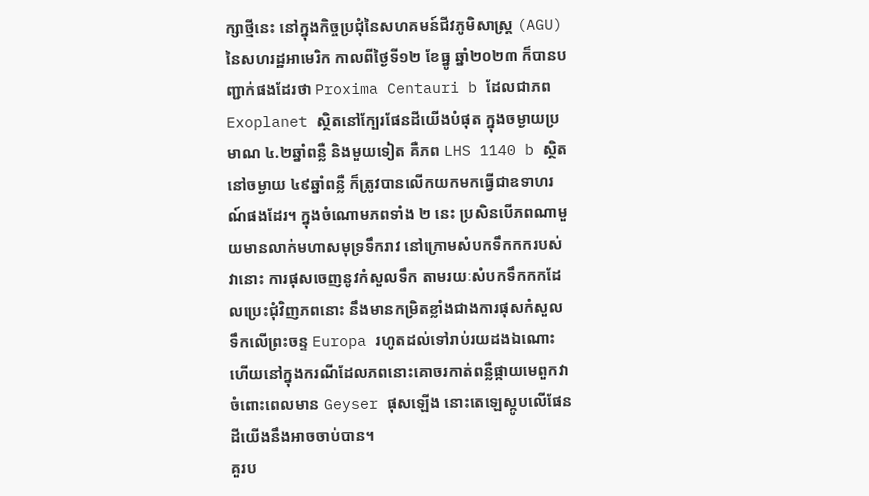ក្សាថ្មីនេះ នៅក្នុងកិច្ចប្រជុំនៃសហគមន៍ជីវភូមិសាស្ត្រ (AGU) នៃសហរដ្ឋអាមេរិក កាលពីថ្ងៃទី១២ ខែធ្នូ ឆ្នាំ២០២៣ ក៏បានបញ្ជាក់ផងដែរថា Proxima Centauri b ដែលជាភព Exoplanet ស្ថិតនៅក្បែរផែនដីយើងបំផុត ក្នុងចម្ងាយប្រមាណ ៤.២ឆ្នាំពន្លឺ និងមួយទៀត គឺភព LHS 1140 b ស្ថិតនៅចម្ងាយ ៤៩ឆ្នាំពន្លឺ ក៏ត្រូវបានលើកយកមកធ្វើជាឧទាហរណ៍ផងដែរ។ ក្នុងចំណោមភពទាំង ២ នេះ ប្រសិនបើភពណាមួយមានលាក់មហាសមុទ្រទឹករាវ នៅក្រោមសំបកទឹកកករបស់វានោះ ការផុសចេញនូវកំសួលទឹក តាមរយៈសំបកទឹកកកដែលប្រេះជុំវិញភពនោះ នឹងមានកម្រិតខ្លាំងជាងការផុសកំសួលទឹកលើព្រះចន្ទ Europa រហូតដល់ទៅរាប់រយដងឯណោះ ហើយនៅក្នុងករណីដែលភពនោះគោចរកាត់ពន្លឺផ្កាយមេពួកវា ចំពោះពេលមាន Geyser ផុសឡើង នោះតេឡេស្កូបលើផែនដីយើងនឹងអាចចាប់បាន។
គួរប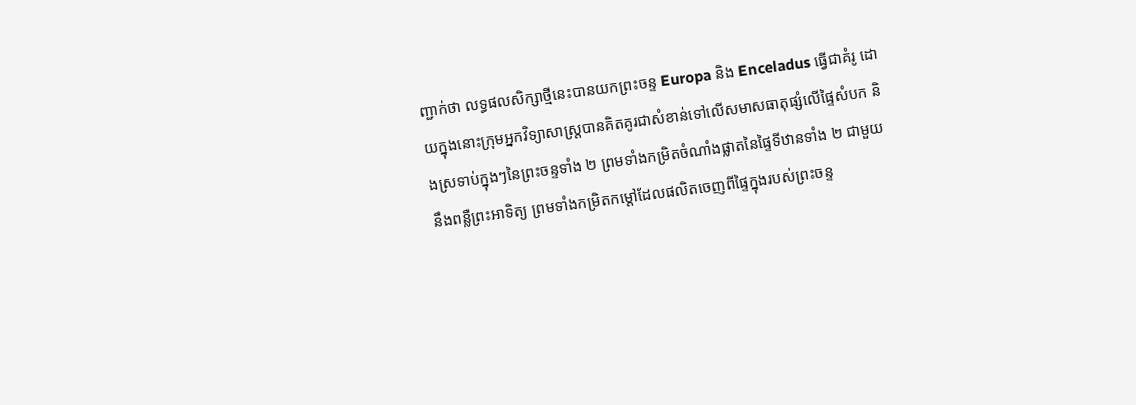ញ្ជាក់ថា លទ្ធផលសិក្សាថ្មីនេះបានយកព្រះចន្ទ Europa និង Enceladus ធ្វើជាគំរូ ដោយក្នុងនោះក្រុមអ្នកវិទ្យាសាស្ត្របានគិតគូរជាសំខាន់ទៅលើសមាសធាតុផ្សំលើផ្ទៃសំបក និងស្រទាប់ក្នុងៗនៃព្រះចន្ទទាំង ២ ព្រមទាំងកម្រិតចំណាំងផ្លាតនៃផ្ទៃទីឋានទាំង ២ ជាមួយនឹងពន្លឺព្រះអាទិត្យ ព្រមទាំងកម្រិតកម្តៅដែលផលិតចេញពីផ្ទៃក្នុងរបស់ព្រះចន្ទ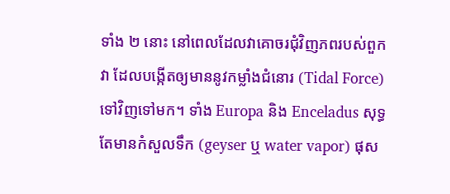ទាំង ២ នោះ នៅពេលដែលវាគោចរជុំវិញភពរបស់ពួកវា ដែលបង្កើតឲ្យមាននូវកម្លាំងជំនោរ (Tidal Force) ទៅវិញទៅមក។ ទាំង Europa និង Enceladus សុទ្ធតែមានកំសួលទឹក (geyser ឬ water vapor) ផុស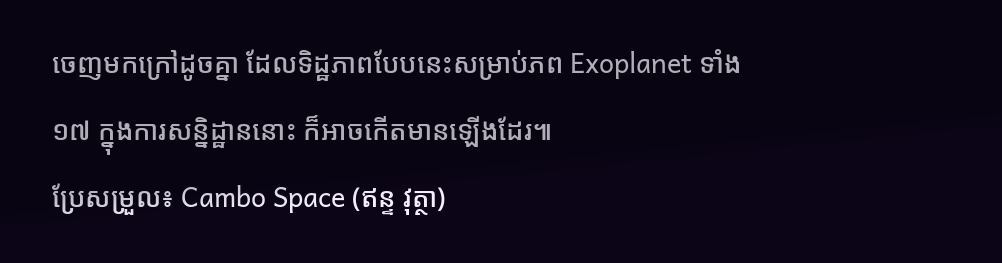ចេញមកក្រៅដូចគ្នា ដែលទិដ្ឋភាពបែបនេះសម្រាប់ភព Exoplanet ទាំង ១៧ ក្នុងការសន្និដ្ឋាននោះ ក៏អាចកើតមានឡើងដែរ៕
ប្រែសម្រួល៖ Cambo Space (ឥន្ទ វុត្ថា)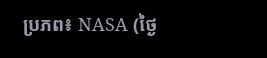ប្រភព៖ NASA (ថ្ងៃ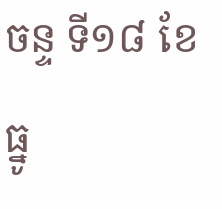ចន្ទ ទី១៨ ខែធ្នូ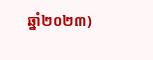ឆ្នាំ២០២៣)